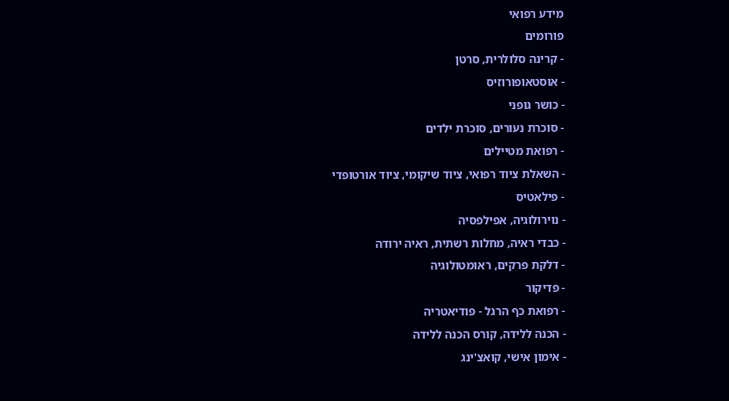מידע רפואי
פורומים
- קרינה סלולרית, סרטן
- אוסטאופורוזיס
- כושר גופני
- סוכרת נעורים, סוכרת ילדים
- רפואת מטיילים
- השאלת ציוד רפואי, ציוד שיקומי, ציוד אורטופדי
- פילאטיס
- נוירולוגיה, אפילפסיה
- כבדי ראיה, מחלות רשתית, ראיה ירודה
- דלקת פרקים, ראומטולוגיה
- פדיקור
- רפואת כף הרגל - פודיאטריה
- הכנה ללידה, קורס הכנה ללידה
- אימון אישי, קואצ'ינג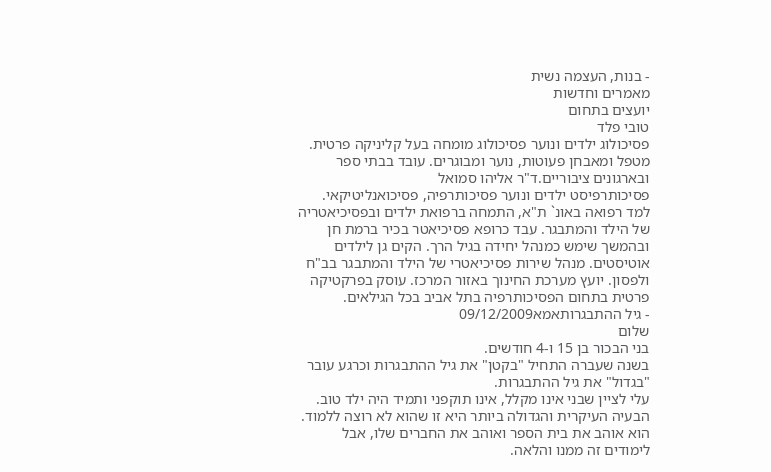- בנות, העצמה נשית
מאמרים וחדשות
יועצים בתחום
טובי פלד
פסיכולוג ילדים ונוער פסיכולוג מומחה בעל קליניקה פרטית. מטפל ומאבחן פעוטות, נוער ומבוגרים. עובד בבתי ספר ובארגונים ציבוריים.ד"ר אליהו סמואל
פסיכותרפיסט ילדים ונוער פסיכותרפיה, פסיכואנליטיקאי. למד רפואה באונ` ת"א, התמחה ברפואת ילדים ובפסיכיאטריה של הילד והמתבגר. עבד כרופא פסיכיאטר בכיר ברמת חן ובהמשך שימש כמנהל יחידה בגיל הרך. הקים גן לילדים אוטיסטים. מנהל שירות פסיכיאטרי של הילד והמתבגר בב"ח ולפסון. יועץ מערכת החינוך באזור המרכז. עוסק בפרקטיקה פרטית בתחום הפסיכותרפיה בתל אביב בכל הגילאים.
- גיל ההתבגרותאמא09/12/2009
שלום
בני הבכור בן 15 ו-4 חודשים.
בשנה שעברה התחיל "בקטן" את גיל ההתבגרות וכרגע עובר "בגדול" את גיל ההתבגרות.
עלי לציין שבני אינו מקלל, אינו תוקפני ותמיד היה ילד טוב.
הבעיה העיקרית והגדולה ביותר היא זו שהוא לא רוצה ללמוד.
הוא אוהב את בית הספר ואוהב את החברים שלו, אבל לימודים זה ממנו והלאה.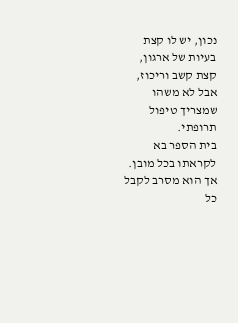נכון, יש לו קצת בעיות של ארגון, קצת קשב וריכוז, אבל לא משהו שמצריך טיפול תרופתי.
בית הספר בא לקראתו בכל מובן. אך הוא מסרב לקבל כל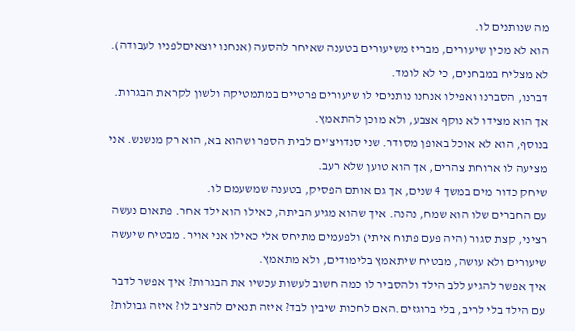מה שנותנים לו.
הוא לא מכין שיעורים, מבריז משיעורים בטענה שאיחר להסעה (אנחנו יוצאיםלפניו לעבודה). לא מצליח במבחנים, כי לא לומד.
דברנו, הסברנו ואפילו אנחנו נותניםי לו שיעורים פרטיים במתמטיקה ולשון לקראת הבגרות. אך הוא מצידו לא נוקף אצבע, ולא מוכן להתאמץ.
בנוסף, הוא לא אוכל באופן מסודר. שני סנדויצ'ים לבית הספר ושהוא בא, הוא רק מנשנש. אני מציעה לו ארוחת צהרים, אך הוא טוען שלא רעב.
שיחק כדור מים במשך 4 שנים, אך גם אותם הפסיק, בטענה שמשעמם לו.
עם החברים שלו הוא שמח, נהנה. איך שהוא מגיע הביתה, כאילו הוא ילד אחר. פתאום נעשה רציני, קצת סגור (היה פעם פתוח איתי) ולפעמים מתיחס אלי כאילו אני אויר. מבטיח שיעשה שיעורים ולא עושה, מבטיח שיתאמץ בלימודים, ולא מתאמץ.
איך אפשר להגיע ללב הילד ולהסביר לו כמה חשוב לעשות עכשיו את הבגרות? איך אפשר לדבר עם הילד בלי לריב, בלי ברוגזים.האם לחכות שיבין לבד? איזה תנאים להציב לו? איזה גבולות?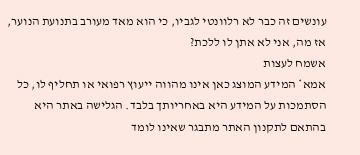עונשים זה כבר לא רלוונטי לגביו, כי הוא מאד מעורב בתנועת הנוער, אז מה, אני לא אתן לו ללכת?
אשמח לעצות
אמא* המידע המוצג כאן אינו מהווה ייעוץ רפואי או תחליף לו, כל הסתמכות על המידע היא באחריותך בלבד. הגלישה באתר היא בהתאם לתקנון האתר מתבגר שאינו לומד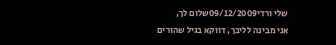שלי ורדי09/12/2009שלום לך,
אני מבינה לליבך, דווקא בגיל שהורים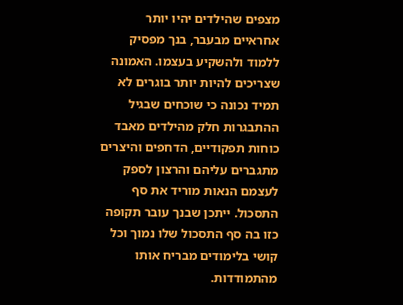מצפים שהילדים יהיו יותר אחראיים מבעבר, בנך מפסיק ללמוד ולהשקיע בעצמו. האמונה שצריכים להיות יותר בוגרים לא תמיד נכונה כי שוכחים שבגיל ההתבגרות חלק מהילדים מאבד כוחות תפקודיים, הדחפים והיצרים מתגברים עליהם והרצון לספק לעצמם הנאות מוריד את סף התסכול. ייתכן שבנך עובר תקופה כזו בה סף התסכול שלו נמוך וכל קושי בלימודים מבריח אותו מהתמודדות.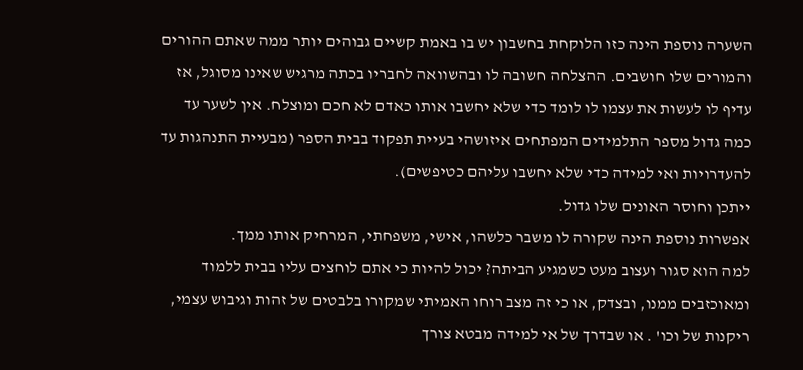השערה נוספת הינה כזו הלוקחת בחשבון יש בו באמת קשיים גבוהים יותר ממה שאתם ההורים והמורים שלו חושבים. ההצלחה חשובה לו ובהשוואה לחבריו בכתה מרגיש שאינו מסוגל, אז עדיף לו לעשות את עצמו לו לומד כדי שלא יחשבו אותו כאדם לא חכם ומוצלח. אין לשער עד כמה גדול מספר התלמידים המפתחים איזושהי בעיית תפקוד בבית הספר (מבעיית התנהגות עד להעדרויות ואי למידה כדי שלא יחשבו עליהם כטיפשים).
ייתכן וחוסר האונים שלו גדול.
אפשרות נוספת הינה שקורה לו משבר כלשהו, אישי, משפחתי, המרחיק אותו ממך.
למה הוא סגור ועצוב מעט כשמגיע הביתה? יכול להיות כי אתם לוחצים עליו בבית ללמוד ומאוכזבים ממנו, ובצדק, או כי זה מצב רוחו האמיתי שמקורו בלבטים של זהות וגיבוש עצמי, ריקנות של וכו' . או שבדרך של אי למידה מבטא צורך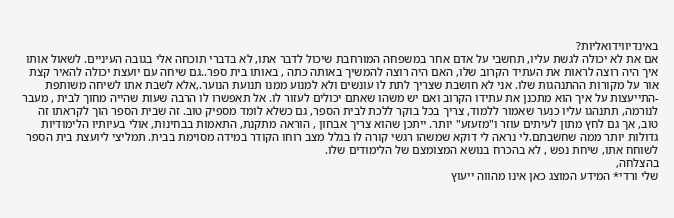באינדיווידואליות?
אם את לא יכולה לגשת עליו, תחשבי על אדם אחר במשפחה המורחבת שיכול לדבר אתו, לא בדברי תוכחה אלי בגובה העיניים. לשאול אותו איך היה רוצה לראות את העתיד הקרוב שלו, האם היה רוצה להמשיך באותה כתה , באותו בית ספר..גם שיחה עם יועצת יכולה להאיר קצת אור על מקורות ההתנהגות שלו. אני לא חושבת שצריך לתת לו עונשים ולא למנוע ממנו תנועת הנוער.,אלא לשבת אתו לשיחה משותפת -התייעצות על איך הוא מתכנן את עתידו הקרוב ואם יש משהו שאתם יכולים לעזור לו. אל תאפשרו לו הרבה שעות שהייה מחוך לבית , מעבר לנורמה, תתנהגו עליו כנער שאמור ללמוד, צריך בכל בוקר ללכת לבית הספר, גם כשלא לומד מספיק טוב. זה שבית הספר הוך לקראתו זה טוב, אך גם לחץ מתון לעיתים עוזר ו"מזעזע" יותר. ייתכן שהוא צריך אבחון , הוראה מתקנת, התאמות בבחינות, אולי בעיותיו הלימודיות גדולות יותר ממה שחשבתם.לי נראה לי דוקא שמשהו רגשי קורה לו בגלל מצב רוחו הקודר במידה מסוימת בבית. תמליצי ליועצת בית הספר לשוחח אתו, שיחת נפש , לא בהכרח בנושא המצומצם של הלימודים שלו.
בהצלחה,
שלי ורדי* המידע המוצג כאן אינו מהווה ייעוץ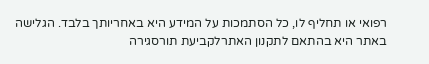רפואי או תחליף לו, כל הסתמכות על המידע היא באחריותך בלבד. הגלישה באתר היא בהתאם לתקנון האתרלקביעת תורסגירה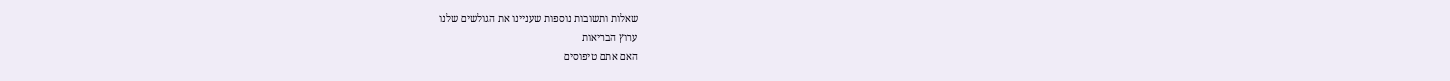שאלות ותשובות נוספות שעניינו את הגולשים שלנו
ערוץ הבריאות
האם אתם טיפוסים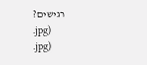רגישים?
.jpg)
.jpg)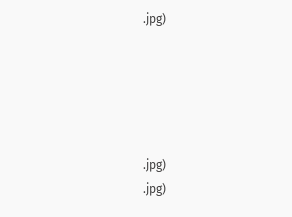.jpg)





.jpg)
.jpg)